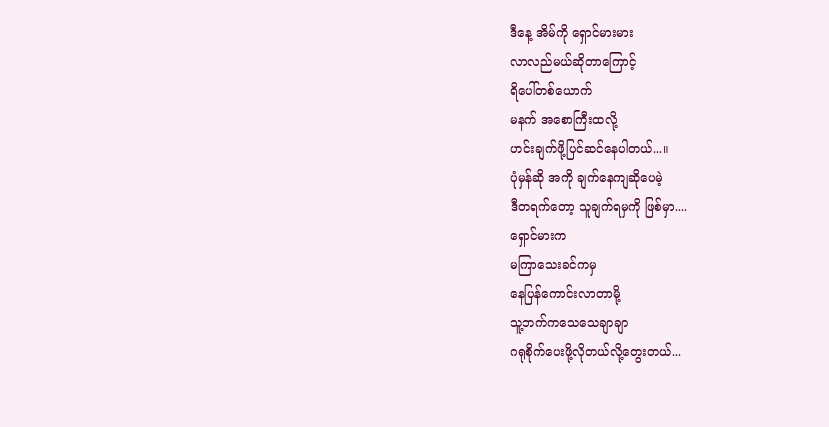ဒီနေ့ အိမ်ကို ရှောင်မားမား
လာလည်မယ်ဆိုတာကြောင့်
ရိပေါ်တစ်ယောက်
မနက် အစောကြီးထလို့
ဟင်းချက်ဖို့ပြင်ဆင်နေပါတယ်...။
ပုံမှန်ဆို အကို ချက်နေကျဆိုပေမဲ့
ဒီတရက်တော့ သူချက်ရမှကို ဖြစ်မှာ....
ရှောင်မားက
မကြာသေးခင်ကမှ
နေပြန်ကောင်းလာတာမို့
သူ့ဘက်ကသေသေချာချာ
ဂရုစိုက်ပေးဖို့လိုတယ်လို့တွေးတယ်...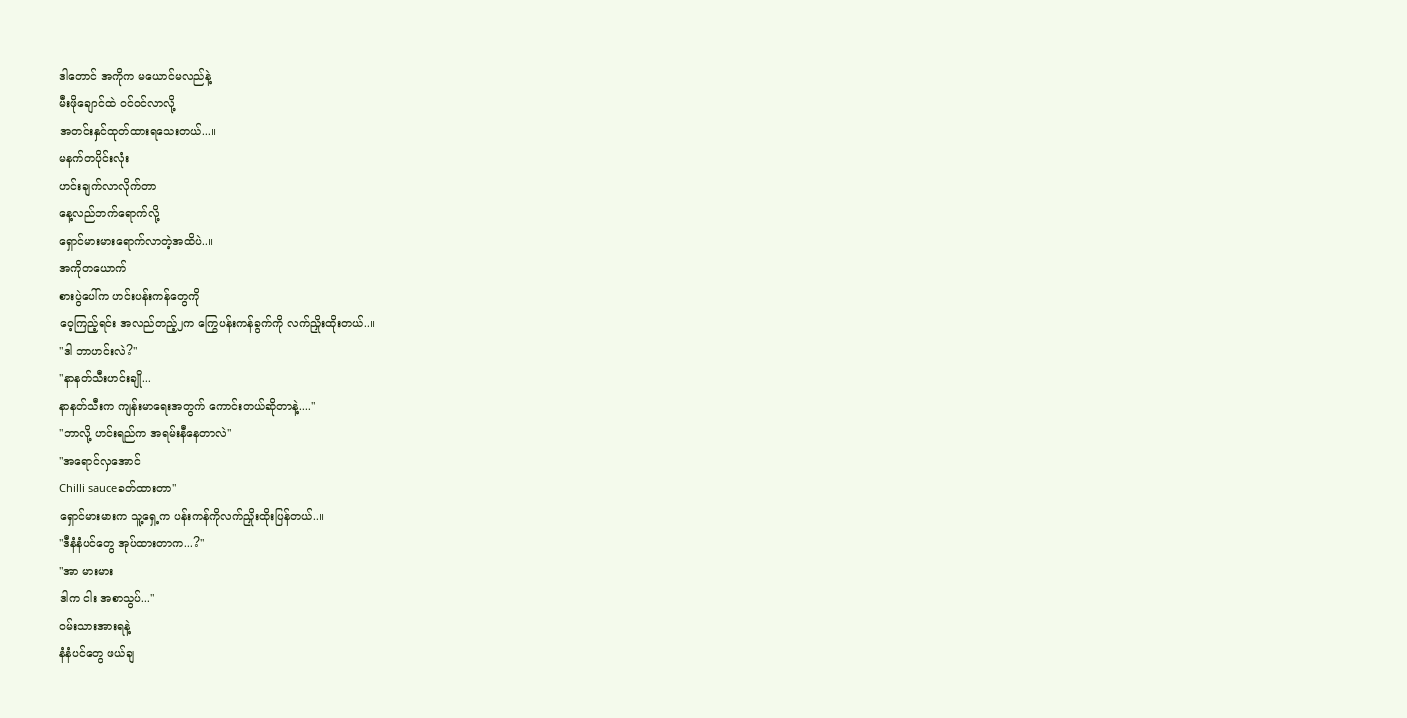ဒါတောင် အကိုက မယောင်မလည်နဲ့
မီးဖိုချောင်ထဲ ဝင်ဝင်လာလို့
အတင်းနှင်ထုတ်ထားရသေးတယ်...။
မနက်တပိုင်းလုံး
ဟင်းချက်လာလိုက်တာ
နေ့လည်ဘက်ရောက်လို့
ရှောင်မားမားရောက်လာတဲ့အထိပဲ..။
အကိုတယောက်
စားပွဲပေါ်က ဟင်းပန်းကန်တွေကို
ဝေ့ကြည့်ရင်း အလည်တည့်၂က ကြွေပန်းကန်ခွက်ကို လက်ညှိုးထိုးတယ်..။
"ဒါ ဘာဟင်းလဲ?"
"နာနတ်သီးဟင်းချို...
နာနတ်သီးက ကျန်းမာရေးအတွက် ကောင်းတယ်ဆိုတာနဲ့...."
"ဘာလို့ ဟင်းရည်က အရမ်းနီနေတာလဲ"
"အရောင်လှအောင်
Chilli sauceခတ်ထားတာ"
ရှောင်မားမားက သူ့ရှေ့က ပန်းကန်ကိုလက်ညှိုးထိုးပြန်တယ်..။
"ဒီနံနံပင်တွေ အုပ်ထားတာက...?"
"အာ မားမား
ဒါက ငါး အစာသွပ်..."
ဝမ်းသားအားရနဲ့
နံနံပင်တွေ ဖယ်ချ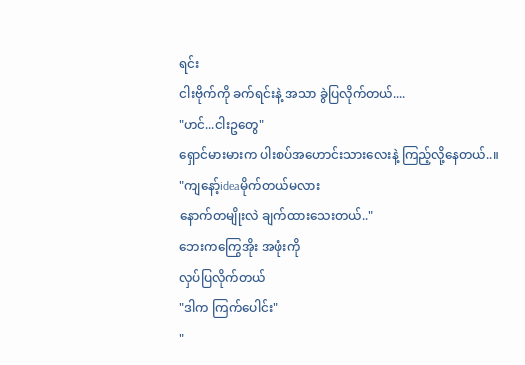ရင်း
ငါးဗိုက်ကို ခက်ရင်းနဲ့ အသာ ခွဲပြလိုက်တယ်....
"ဟင်...ငါးဥတွေ"
ရှောင်မားမားက ပါးစပ်အဟောင်းသားလေးနဲ့ ကြည့်လို့နေတယ်..။
"ကျနော့်ideaမိုက်တယ်မလား
နောက်တမျိုးလဲ ချက်ထားသေးတယ်.."
ဘေးကကြွေအိုး အဖုံးကို
လှပ်ပြလိုက်တယ်
"ဒါက ကြက်ပေါင်း"
"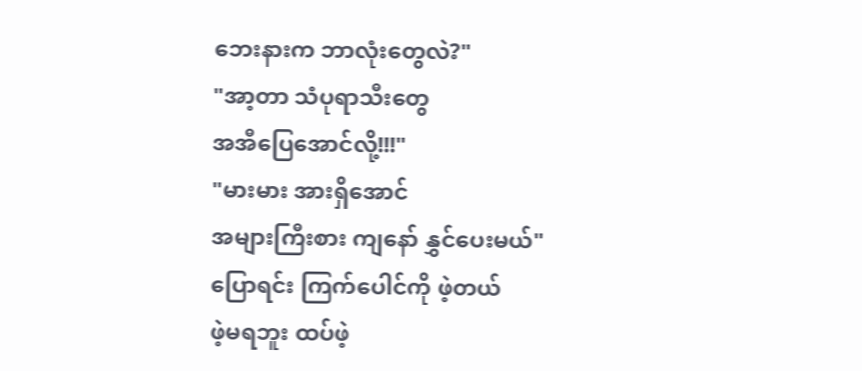ဘေးနားက ဘာလုံးတွေလဲ?"
"အာ့တာ သံပုရာသီးတွေ
အအီပြေအောင်လို့!!!"
"မားမား အားရှိအောင်
အများကြီးစား ကျနော် နွှင်ပေးမယ်"
ပြောရင်း ကြက်ပေါင်ကို ဖဲ့တယ်
ဖဲ့မရဘူး ထပ်ဖဲ့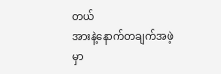တယ်
အားနဲ့နောက်တချက်အဖဲ့မှာ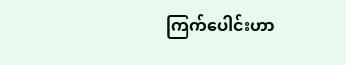ကြက်ပေါင်းဟာ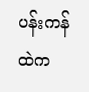ပန်းကန်ထဲက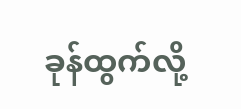ခုန်ထွက်လို့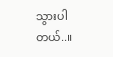သွားပါတယ်..။